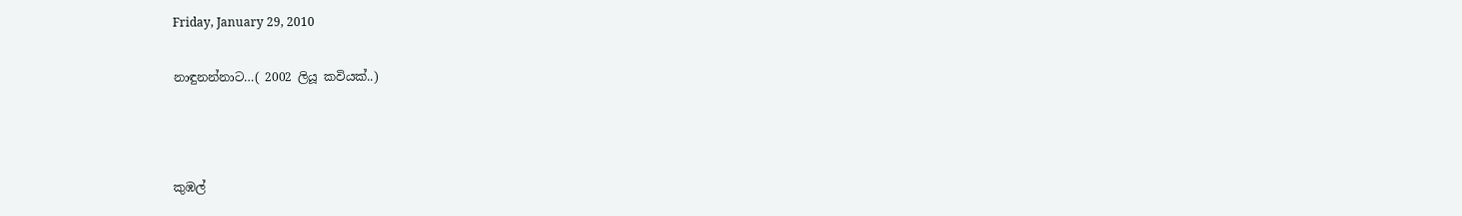Friday, January 29, 2010

නාඳුනන්නාට…( 2002 ලියූ කවියක්..)



කුඹල්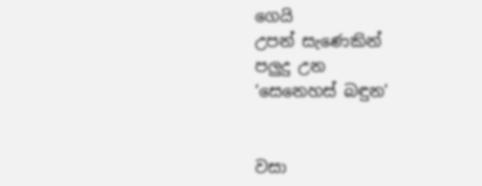ගෙයි
උපන් සැණෙකින්
පලුදු උන
‘සෙනෙහස් බඳුන’


වසා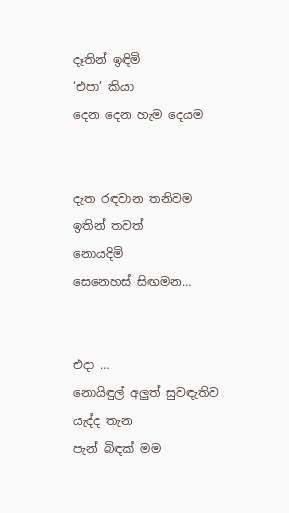දෑතින් ඉඳිමි
‘එපා’ කියා
දෙන දෙන හැම දෙයම


දැත රඳවාන තනිවම
ඉතින් තවත්
නොයදිමි
සෙනෙහස් සිඟමන…


එදා …
නොයිඳුල් අලුත් සුවඳැතිව
යැද්ද තැන
පැන් බිඳක් මම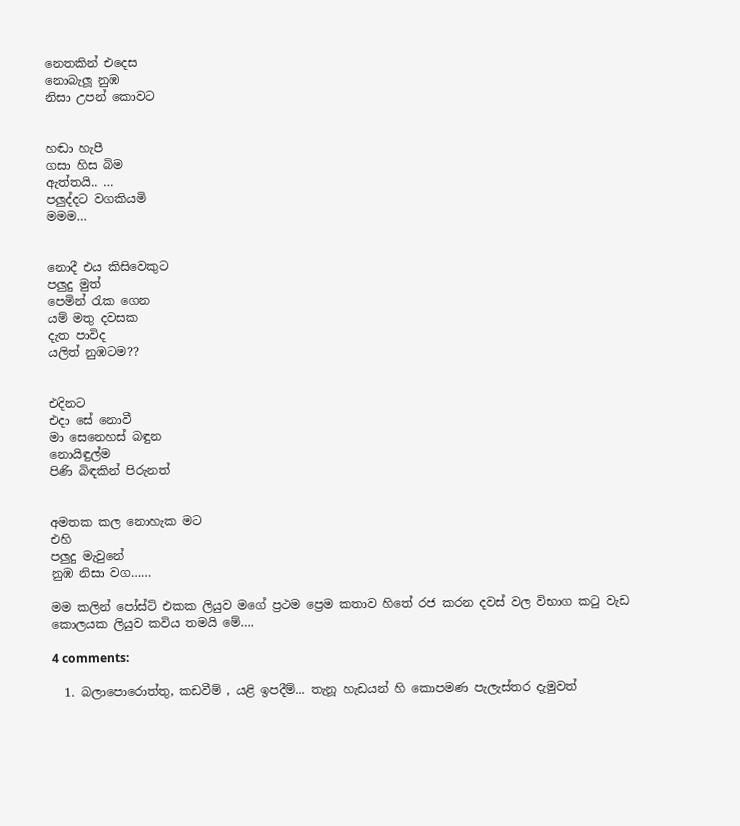නෙතකින් එදෙස
නොබැලූ නුඹ
නිසා උපන් කොවට


හඬා හැපී
ගසා හිස බිම
ඇත්තයි.. …
පලුද්දට වගකියමි
මමම…


නොදී එය කිසිවෙකුට
පලුදු මුත්
පෙමින් ‍රැක ගෙන
යම් මතු දවසක
දැත පාවිද
යලිත් නුඹටම??


එදිනට
එදා සේ නොවී
මා සෙනෙහස් බඳුන
නොයිඳුල්ම
පිණි බිඳකින් පිරුනත්


අමතක කල නොහැක මට
එහි
පලුදු මැවුනේ
නුඹ නිසා වග……

මම කලින් පෝස්ට් එකක ලියුව මගේ ප්‍රථම ප්‍රෙම කතාව හිතේ රජ කරන දවස් වල විභාග ක‍ටු වැඩ කොලයක ලියුව කවිය තමයි මේ….

4 comments:

  1. බලාපොරොත්තු, කඩවීම් , යළි ඉපදීම්... තැනූ හැඩයන් හි කොපමණ පැලැස්තර දැමුවත්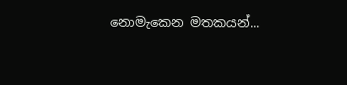නොමැකෙන මතකයන්...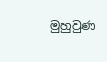මුහුවුණ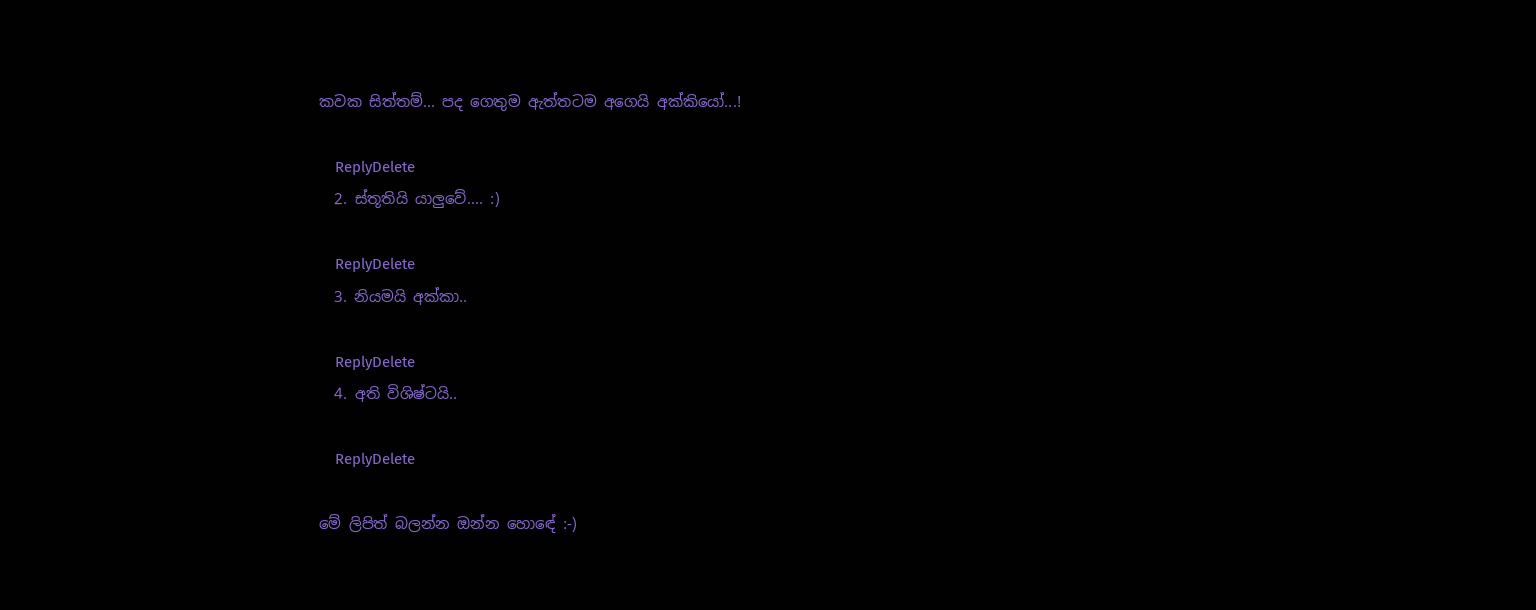කවක සිත්තම්... පද ගෙතුම ඇත්තටම අගෙයි අක්කියෝ...!

    ReplyDelete
  2. ස්තූතියි යාලුවේ.... :)

    ReplyDelete
  3. නියමයි අක්කා..

    ReplyDelete
  4. අති විශිෂ්ටයි..

    ReplyDelete

මේ ලිපිත් බලන්න ඔන්න හොඳේ :-)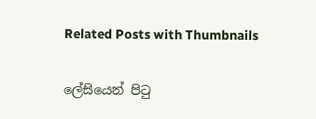Related Posts with Thumbnails

ලේසියෙන් පිටු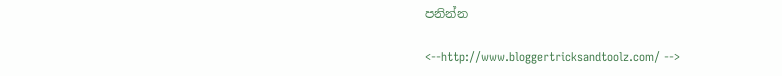පනින්න

<--http://www.bloggertricksandtoolz.com/ -->